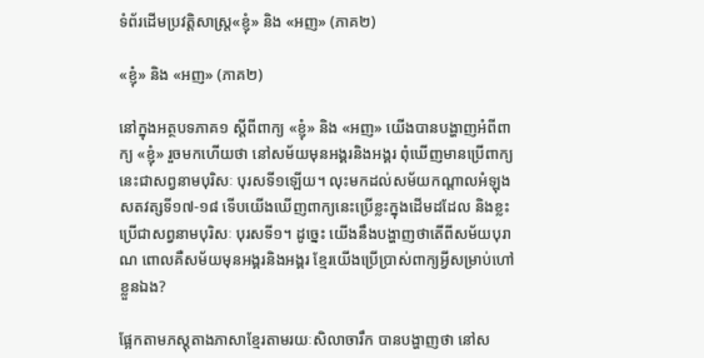ទំព័រដើមប្រវត្តិសាស្ត្រ«ខ្ញុំ» និង «អញ» (ភាគ២)

«ខ្ញុំ» និង «អញ» (ភាគ២)

នៅក្នុងអត្ថបទភាគ១ ស្ដីពីពាក្យ «ខ្ញុំ» និង «អញ» យើងបានបង្ហាញអំពីពាក្យ «ខ្ញុំ» រួចមកហើយថា នៅសម័យមុនអង្គរនិងអង្គរ ពុំឃើញមានប្រើពាក្យនេះជាសព្វនាមបុរិសៈ បុរសទី១ឡើយ។ លុះមកដល់សម័យកណ្ដាលអំឡុងសតវត្សទី១៧-១៨ ទើបយើងឃើញពាក្យនេះប្រើខ្លះក្នុងដើមដដែល និងខ្លះប្រើជាសព្វនាមបុរិសៈ បុរសទី១។ ដូច្នេះ យើងនឹងបង្ហាញថាតើពីសម័យបុរាណ ពោលគឺសម័យមុនអង្គរនិងអង្គរ ខ្មែរយើងប្រើប្រាស់ពាក្យអ្វីសម្រាប់ហៅខ្លួនឯង?

ផ្អែកតាមភស្ដុតាងភាសាខ្មែរតាមរយៈសិលាចារឹក បានបង្ហាញថា នៅស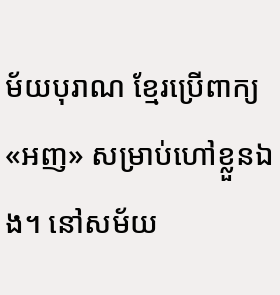ម័យបុរាណ ខ្មែរប្រើពាក្យ «អញ» សម្រាប់ហៅខ្លួនឯង។ នៅសម័យ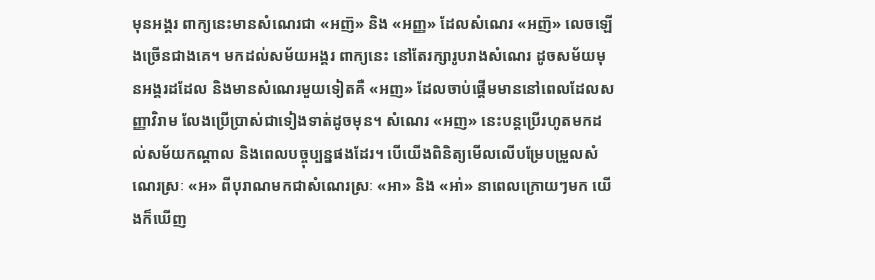មុនអង្គរ ពាក្យនេះមានសំណេរជា «អញ៑» និង «អញ្ញ» ដែលសំណេរ «អញ‍៑» លេចឡើងច្រើនជាងគេ។ មកដល់សម័យអង្គរ ពាក្យនេះ នៅតែរក្សារូបរាងសំណេរ ដូចសម័យមុនអង្គរដដែល និងមានសំណេរមួយទៀតគឺ «អញ» ដែលចាប់ផ្ដើមមាននៅពេលដែលសញ្ញាវិរាម លែងប្រើប្រាស់ជាទៀងទាត់ដូចមុន។ សំណេរ «អញ» នេះបន្ដប្រើរហូតមកដល់សម័យកណ្ដាល និងពេលបច្ចុប្បន្នផងដែរ។ បើយើងពិនិត្យមើលលើបម្រែបម្រួលសំណេរស្រៈ «អ» ពីបុរាណមកជាសំណេរស្រៈ «អា» និង «អា់» នាពេលក្រោយៗមក យើងក៏ឃើញ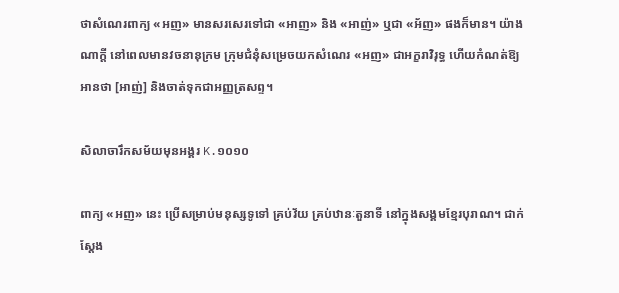ថាសំណេរពាក្យ «អញ» មានសរសេរទៅជា «អាញ» និង «អាញ់» ឬជា «អ័ញ» ផងក៏មាន។ យ៉ាងណាក្ដី នៅពេលមានវចនានុក្រម ក្រុមជំនុំសម្រេចយកសំណេរ «អញ» ជាអក្ខរាវិរុទ្ធ ហើយកំណត់ឱ្យអានថា [អាញ់] និងចាត់ទុកជាអញ្ញត្រសព្ទ។

សិលាចារឹកសម័យមុនអង្គរ K.១០១០

ពាក្យ «អញ» នេះ ប្រើសម្រាប់មនុស្សទូទៅ គ្រប់វ័យ គ្រប់ឋានៈតួនាទី នៅក្នុងសង្គមខ្មែរបុរាណ។ ជាក់ស្ដែង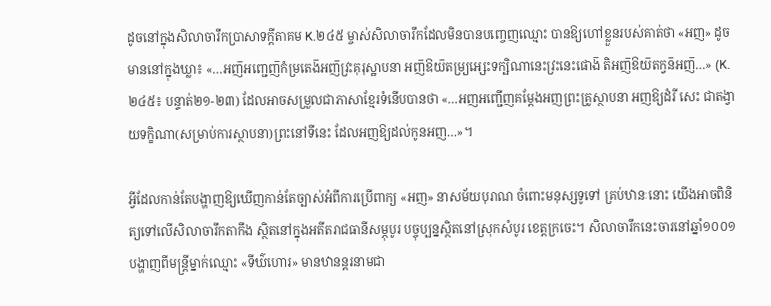ដូចនៅក្នុងសិលាចារឹកប្រាសាទក្ដីតាគម K.២៤៥ ម្ចាស់សិលាចារឹកដែលមិនបានបញ្ចេញឈ្មោះ បានឱ្យហៅខ្លួនរបស់គាត់ថា «អញ» ដូចមាននៅក្នុងឃ្លា៖ «…អញ៑អញ្ជេញ៑កំម្រតេង៑អញ៑វ្រះគុរុស្ឋាបនា អញ៑ឱយ៑តម្រ្យអ្សេះទក្ឞិណានេះវ្រះនេះផោង៑ តិអញ៑ឱយ៑តក្វន៑អញ៑…» (K.២៤៥៖ បន្ទាត់២១-២៣) ដែលអាចសម្រួលជាភាសាខ្មែរទំនើបបានថា «…អញអញ្ជើញគម្ដែងអញព្រះគ្រូស្ថាបនា អញឱ្យដំរី សេះ ជាតង្វាយទក្ខិណា(សម្រាប់ការស្ថាបនា)ព្រះនៅទីនេះ ដែលអញឱ្យដល់កូនអញ…»។

អ្វីដែលកាន់តែបង្ហាញឱ្យឃើញកាន់តែច្បាស់អំពីការប្រើពាក្យ «អញ» នាសម័យបុរាណ ចំពោះមនុស្សទូទៅ គ្រប់ឋានៈនោះ យើងអាចពិនិត្យទៅលើសិលាចារឹកតាកឹង ស្ថិតនៅក្នុងអតីតរាជធានីសម្ភុបូរ បច្ចុប្បន្នស្ថិតនៅស្រុកសំបូរ ខេត្តក្រចេះ។ សិលាចារឹកនេះចារនៅឆ្នាំ១០០១ បង្ហាញពីមន្ត្រីម្នាក់ឈ្មោះ «ទីឃ៌ហោរ» មានឋានន្តរនាមជា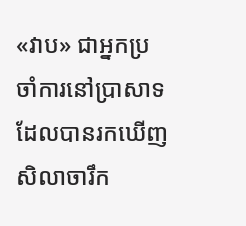«វាប» ជាអ្នកប្រចាំការនៅប្រាសាទដែលបានរកឃើញសិលាចារឹក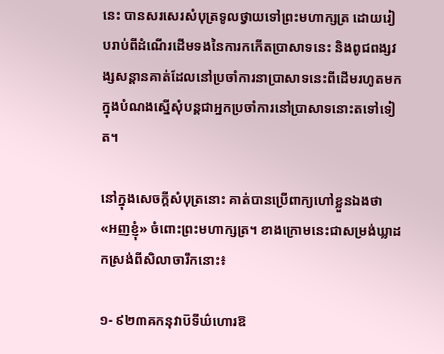នេះ បានសរសេរសំបុត្រទូលថ្វាយទៅព្រះមហាក្សត្រ ដោយរៀបរាប់ពីដំណើរដើមទងនៃការកកើតប្រាសាទនេះ និងពូជពង្សវង្សសន្ដានគាត់ដែលនៅប្រចាំការនាប្រាសាទនេះពីដើមរហូតមក ក្នុងបំណងស្នើសុំបន្ដជាអ្នកប្រចាំការនៅប្រាសាទនោះតទៅទៀត។

នៅក្នុងសេចក្ដីសំបុត្រនោះ គាត់បានប្រើពាក្យហៅខ្លួនឯងថា «អញខ្ញុំ» ចំពោះព្រះមហាក្សត្រ។ ខាងក្រោមនេះជាសម្រង់ឃ្លាដកស្រង់ពីសិលាចារឹកនោះ៖

១- ៩២៣ឝកនុវាប៑ទីឃ៌ហោរឱ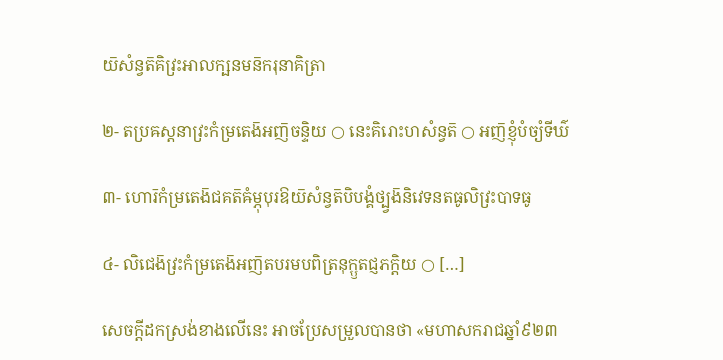យ៑សំន្វត៑គិវ្រះអាលក្ឞនមន៑ករុនាគិត្រា

២- តប្រឝស្ដនាវ្រះកំម្រតេង៑អញ៑ចន្ទិយ ○ នេះគិរោះហសំន្វត៑ ○ អញ៑ខ្ញុំបំច្យំទីឃ៌

៣- ហោរ៑កំម្រតេង៑ជគត៑ឝំម្ភុបុរឱយ៑សំន្វត៑បិបង្គំថ្ប្វង៑និវេទនតធូលិវ្រះបាទធូ

៤- លិជេង៑វ្រះកំម្រតេង៑អញ៑តបរមបពិត្រនុក្ឫតជ្ញភក្ដិយ ○ […]

សេចក្ដីដកស្រង់ខាងលើនេះ អាចប្រែសម្រួលបានថា «មហាសករាជឆ្នាំ៩២៣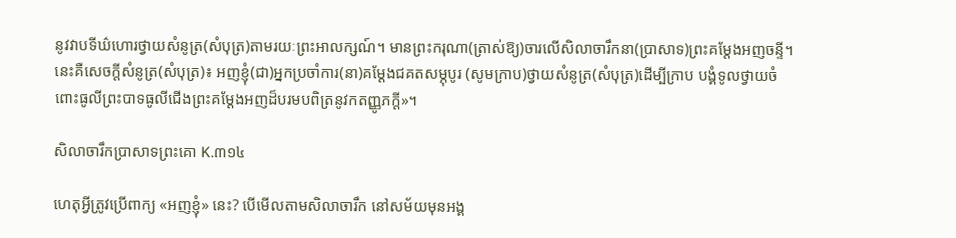នូវវាបទីឃ៌ហោរថ្វាយសំនូត្រ(សំបុត្រ)តាមរយៈព្រះអាលក្សណ៍។ មានព្រះករុណា(ត្រាស់ឱ្យ)ចារលើសិលាចារឹកនា(ប្រាសាទ)ព្រះគម្ដែងអញចន្ទី។ នេះគឺសេចក្ដីសំនូត្រ(សំបុត្រ)៖ អញខ្ញុំ(ជា)អ្នកប្រចាំការ(នា)គម្ដែងជគតសម្ភុបូរ (សូមក្រាប)ថ្វាយសំនូត្រ(សំបុត្រ)ដើម្បីក្រាប បង្គំទូលថ្វាយចំពោះធូលីព្រះបាទធូលីជើងព្រះគម្ដែងអញដ៏បរមបពិត្រនូវកតញ្ញូភក្ដី»។

សិលាចារឹកប្រាសាទព្រះគោ K.៣១៤

ហេតុអ្វីត្រូវប្រើពាក្យ «អញខ្ញុំ» នេះ? បើមើលតាមសិលាចារឹក នៅសម័យមុនអង្គ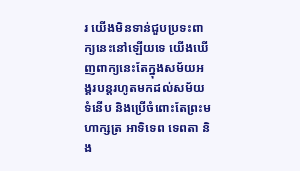រ យើងមិនទាន់ជួបប្រទះពាក្យនេះនៅឡើយទេ យើងឃើញពាក្យនេះតែក្នុងសម័យអង្គរបន្ដរហូតមកដល់សម័យទំនើប និងប្រើចំពោះតែព្រះមហាក្សត្រ អាទិទេព ទេពតា និង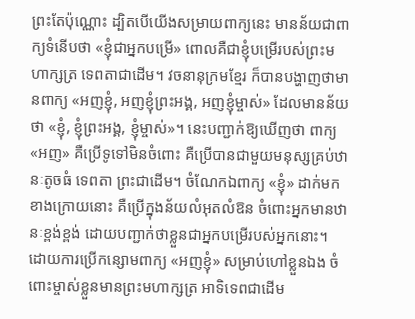ព្រះតែប៉ុណ្ណោះ ដ្បិតបើយើងសម្រាយពាក្យនេះ មានន័យជាពាក្យទំនើបថា «ខ្ញុំជាអ្នកបម្រើ» ពោលគឺជាខ្ញុំបម្រើរបស់ព្រះមហាក្សត្រ ទេពតាជាដើម។ វចនានុក្រមខ្មែរ ក៏បានបង្ហាញថាមានពាក្យ «អញខ្ញុំ, អញខ្ញុំព្រះអង្គ, អញខ្ញុំម្ចាស់» ដែលមានន័យថា «ខ្ញុំ, ខ្ញុំព្រះអង្គ, ខ្ញុំម្ចាស់»។ នេះបញ្ជាក់ឱ្យឃើញថា ពាក្យ «អញ» គឺប្រើទូទៅមិនចំពោះ គឺប្រើបានជាមួយមនុស្សគ្រប់ឋានៈតូចធំ ទេពតា ព្រះជាដើម។ ចំណែកឯពាក្យ «ខ្ញុំ» ដាក់មកខាងក្រោយនោះ គឺប្រើក្នុងន័យលំអុតលំឱន ចំពោះអ្នកមានឋានៈខ្ពង់ខ្ពង់ ដោយបញ្ជាក់ថាខ្លួនជាអ្នកបម្រើរបស់អ្នកនោះ។ ដោយការប្រើកន្សោមពាក្យ «អញខ្ញុំ» សម្រាប់ហៅខ្លួនឯង ចំពោះម្ចាស់ខ្លួនមានព្រះមហាក្សត្រ អាទិទេពជាដើម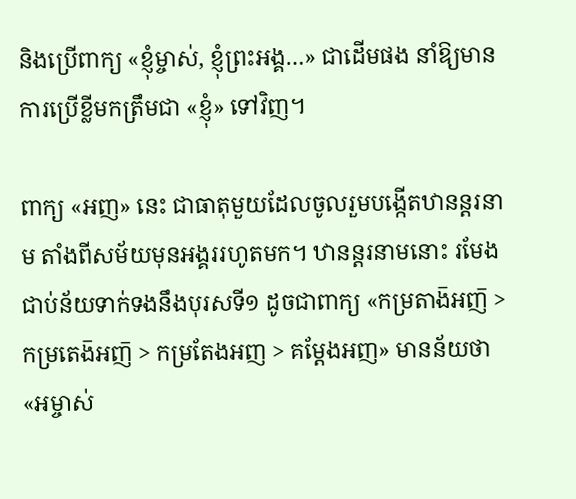និងប្រើពាក្យ «ខ្ញុំម្ចាស់, ខ្ញុំព្រះអង្គ…» ជាដើមផង នាំឱ្យមានការប្រើខ្លីមកត្រឹមជា «ខ្ញុំ» ទៅវិញ។

ពាក្យ «អញ» នេះ ជាធាតុមួយដែលចូលរួមបង្កើតឋានន្តរនាម តាំងពីសម័យមុនអង្គររហូតមក។ ឋានន្តរនាមនោះ រមែងជាប់ន័យទាក់ទងនឹងបុរសទី១ ដូចជាពាក្យ «កម្រតាង៑អញ៑ > កម្រតេង៑អញ៑ > កម្រតែងអញ > គម្ដែងអញ» មានន័យថា «អម្ចាស់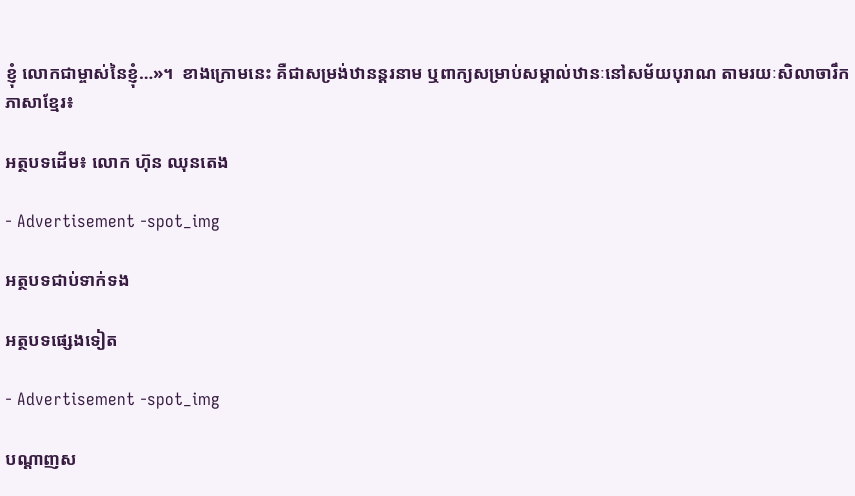ខ្ញុំ លោកជាម្ចាស់នៃខ្ញុំ…»។  ខាងក្រោមនេះ គឺជាសម្រង់ឋានន្តរនាម ឬពាក្យសម្រាប់សម្គាល់ឋានៈនៅសម័យបុរាណ តាមរយៈសិលាចារឹកភាសាខ្មែរ៖

អត្ថបទដើម៖ លោក ហ៊ុន ឈុនតេង

- Advertisement -spot_img

អត្ថបទជាប់ទាក់ទង

អត្ថបទផ្សេងទៀត

- Advertisement -spot_img

បណ្ដាញស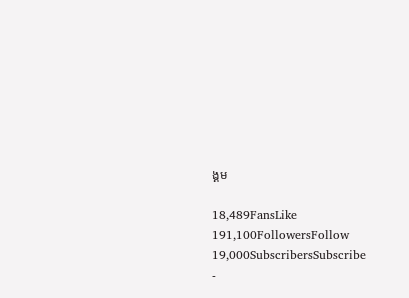ង្គម

18,489FansLike
191,100FollowersFollow
19,000SubscribersSubscribe
-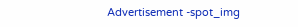Advertisement -spot_img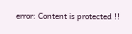error: Content is protected !!